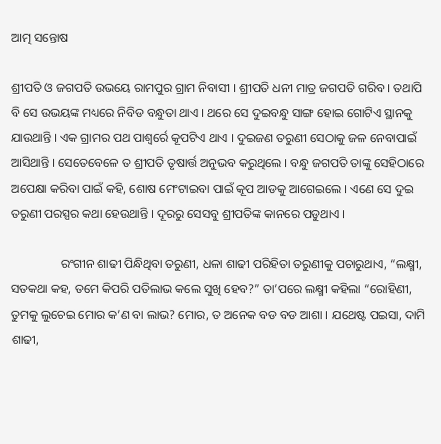ଆତ୍ମ ସନ୍ତୋଷ

ଶ୍ରୀପତି ଓ ଜଗପତି ଉଭୟେ ରାମପୁର ଗ୍ରାମ ନିବାସୀ । ଶ୍ରୀପତି ଧନୀ ମାତ୍ର ଜଗପତି ଗରିବ । ତଥାପି ବି ସେ ଉଭୟଙ୍କ ମଧ୍ୟରେ ନିବିଡ ବନ୍ଧୁତା ଥାଏ । ଥରେ ସେ ଦୁଇବନ୍ଧୁ ସାଙ୍ଗ ହୋଇ ଗୋଟିଏ ସ୍ଥାନକୁ ଯାଉଥାନ୍ତି । ଏକ ଗ୍ରାମର ପଥ ପାଶ୍ୱର୍ରେ କୂପଟିଏ ଥାଏ । ଦୁଇଜଣ ତରୁଣୀ ସେଠାକୁ ଜଳ ନେବାପାଇଁ ଆସିଥାନ୍ତି । ସେତେବେଳେ ତ ଶ୍ରୀପତି ତୃଷାର୍ତ୍ତ ଅନୁଭବ କରୁଥିଲେ । ବନ୍ଧୁ ଜଗପତି ତାଙ୍କୁ ସେହିଠାରେ ଅପେକ୍ଷା କରିବା ପାଇଁ କହି, ଶୋଷ ମେଂଟାଇବା ପାଇଁ କୂପ ଆଡକୁ ଆଗେଇଲେ । ଏଣେ ସେ ଦୁଇ ତରୁଣୀ ପରସ୍ପର କଥା ହେଉଥାନ୍ତି । ଦୂରରୁ ସେସବୁ ଶ୍ରୀପତିଙ୍କ କାନରେ ପଡୁଥାଏ ।

                ରଂଗୀନ ଶାଢୀ ପିନ୍ଧିଥିବା ତରୁଣୀ, ଧଳା ଶାଢୀ ପରିହିତା ତରୁଣୀକୁ ପଚାରୁଥାଏ, “ଲକ୍ଷ୍ମୀ, ସତକଥା କହ, ତମେ କିପରି ପତିଲାଭ କଲେ ସୁଖି ହେବ?” ତା’ପରେ ଲକ୍ଷ୍ମୀ କହିଲା “ରୋହିଣୀ, ତୁମକୁ ଲୁଚେଇ ମୋର କ’ଣ ବା ଲାଭ? ମୋର, ତ ଅନେକ ବଡ ବଡ ଆଶା । ଯଥେଷ୍ଟ ପଇସା, ଦାମି ଶାଢୀ,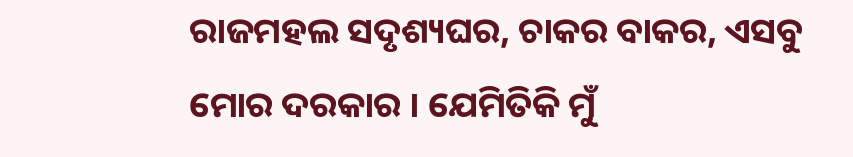ରାଜମହଲ ସଦୃଶ୍ୟଘର, ଚାକର ବାକର, ଏସବୁ ମୋର ଦରକାର । ଯେମିତିକି ମୁଁ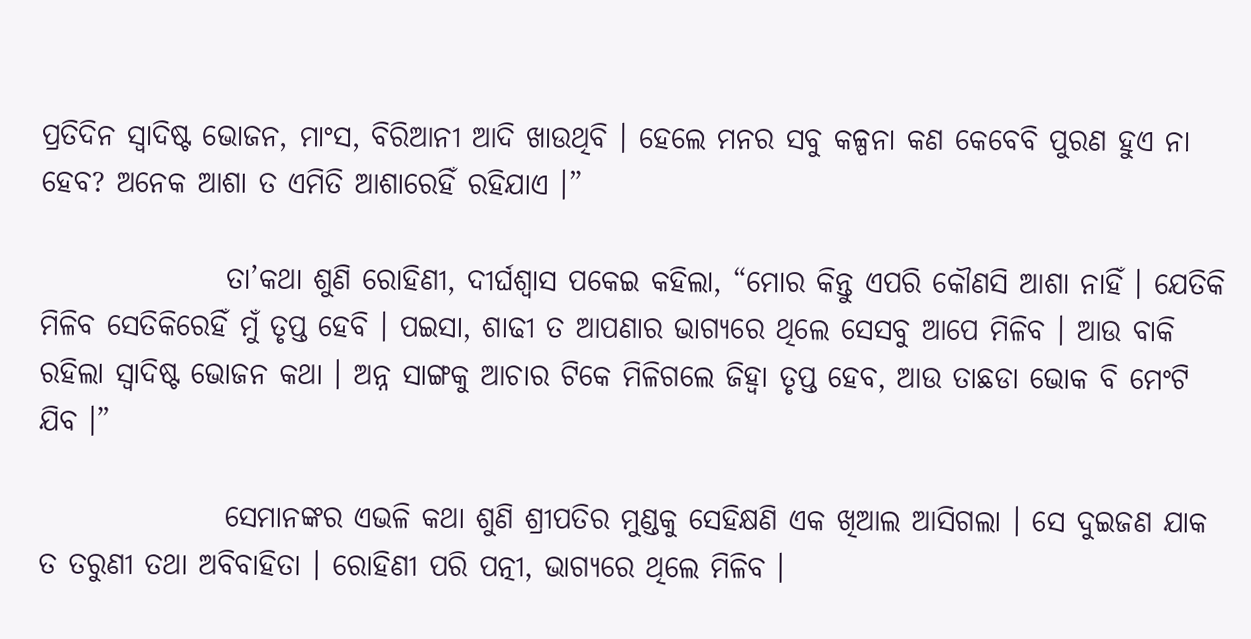ପ୍ରତିଦିନ ସ୍ୱାଦିଷ୍ଟ ଭୋଜନ, ମାଂସ, ବିରିଆନୀ ଆଦି ଖାଉଥିବି । ହେଲେ ମନର ସବୁ କଳ୍ପନା କଣ କେବେବି ପୁରଣ ହୁଏ ନା ହେବ? ଅନେକ ଆଶା ତ ଏମିତି ଆଶାରେହିଁ ରହିଯାଏ ।”

                ତା’କଥା ଶୁଣି ରୋହିଣୀ, ଦୀର୍ଘଶ୍ୱାସ ପକେଇ କହିଲା, “ମୋର କିନ୍ତୁ ଏପରି କୌଣସି ଆଶା ନାହିଁ । ଯେତିକି ମିଳିବ ସେତିକିରେହିଁ ମୁଁ ତୃପ୍ତ ହେବି । ପଇସା, ଶାଢୀ ତ ଆପଣାର ଭାଗ୍ୟରେ ଥିଲେ ସେସବୁ ଆପେ ମିଳିବ । ଆଉ ବାକି ରହିଲା ସ୍ୱାଦିଷ୍ଟ ଭୋଜନ କଥା । ଅନ୍ନ ସାଙ୍ଗକୁ ଆଚାର ଟିକେ ମିଳିଗଲେ ଜିହ୍ୱା ତୃପ୍ତ ହେବ, ଆଉ ତାଛଡା ଭୋକ ବି ମେଂଟି ଯିବ ।”

                ସେମାନଙ୍କର ଏଭଳି କଥା ଶୁଣି ଶ୍ରୀପତିର ମୁଣ୍ଡକୁ ସେହିକ୍ଷଣି ଏକ ଖିଆଲ ଆସିଗଲା । ସେ ଦୁଇଜଣ ଯାକ ତ ତରୁଣୀ ତଥା ଅବିବାହିତା । ରୋହିଣୀ ପରି ପତ୍ନୀ, ଭାଗ୍ୟରେ ଥିଲେ ମିଳିବ ।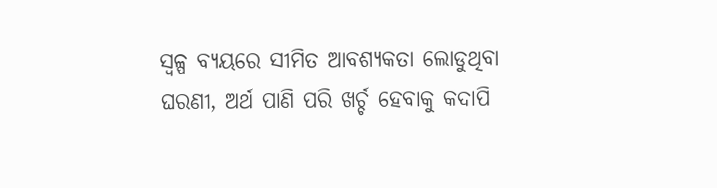ସ୍ୱଳ୍ପ ବ୍ୟୟରେ ସୀମିତ ଆବଶ୍ୟକତା ଲୋଡୁଥିବା ଘରଣୀ, ଅର୍ଥ ପାଣି ପରି ଖର୍ଚ୍ଚ ହେବାକୁ କଦାପି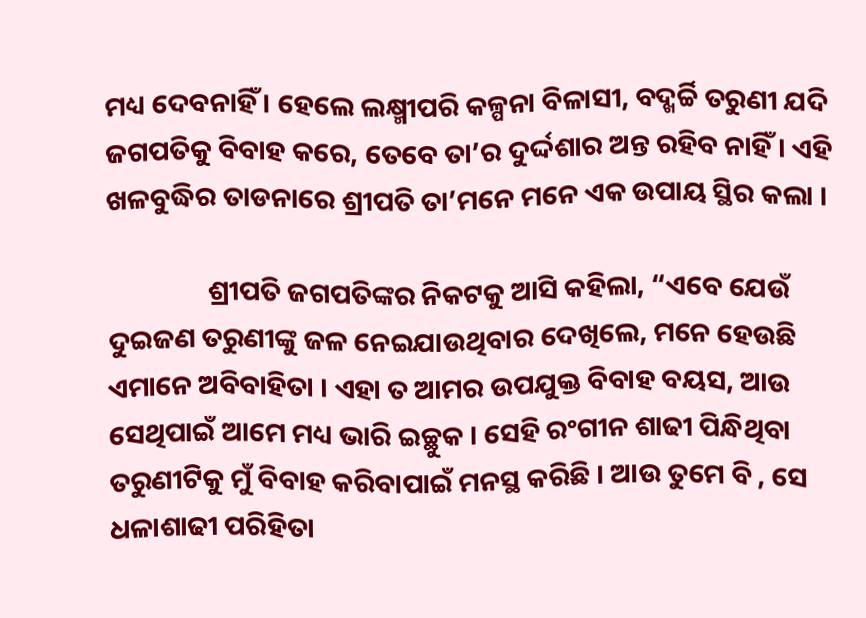ମଧ୍ୟ ଦେବନାହିଁ । ହେଲେ ଲକ୍ଷ୍ମୀପରି କଳ୍ପନା ବିଳାସୀ, ବଦ୍ଖର୍ଚ୍ଚି ତରୁଣୀ ଯଦି ଜଗପତିକୁ ବିବାହ କରେ, ତେବେ ତା’ର ଦୁର୍ଦ୍ଦଶାର ଅନ୍ତ ରହିବ ନାହିଁ । ଏହି ଖଳବୁଦ୍ଧିର ତାଡନାରେ ଶ୍ରୀପତି ତା’ମନେ ମନେ ଏକ ଉପାୟ ସ୍ଥିର କଲା ।

                ଶ୍ରୀପତି ଜଗପତିଙ୍କର ନିକଟକୁ ଆସି କହିଲା, “ଏବେ ଯେଉଁ ଦୁଇଜଣ ତରୁଣୀଙ୍କୁ ଜଳ ନେଇଯାଉଥିବାର ଦେଖିଲେ, ମନେ ହେଉଛି ଏମାନେ ଅବିବାହିତା । ଏହା ତ ଆମର ଉପଯୁକ୍ତ ବିବାହ ବୟସ, ଆଉ ସେଥିପାଇଁ ଆମେ ମଧ୍ୟ ଭାରି ଇଚ୍ଛୁକ । ସେହି ରଂଗୀନ ଶାଢୀ ପିନ୍ଧିଥିବା ତରୁଣୀଟିକୁ ମୁଁ ବିବାହ କରିବାପାଇଁ ମନସ୍ଥ କରିଛି । ଆଉ ତୁମେ ବି , ସେ ଧଳାଶାଢୀ ପରିହିତା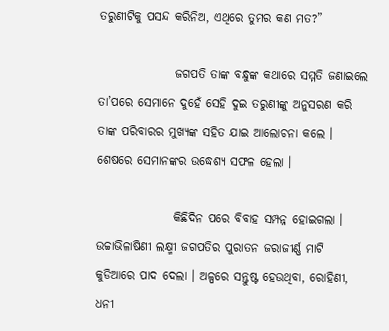ତରୁଣୀଟିକୁ ପସନ୍ଦ କରିନିଅ, ଏଥିରେ ତୁମର କଣ ମତ?”

                ଜଗପତି ତାଙ୍କ ବନ୍ଧୁଙ୍କ କଥାରେ ସମ୍ମତି ଜଣାଇଲେ ତା’ପରେ ସେମାନେ ଦୁହେଁ ସେହି ଦୁଇ ତରୁଣୀଙ୍କୁ ଅନୁସରଣ କରି ତାଙ୍କ ପରିବାରର ମୁଖ୍ୟଙ୍କ ସହିତ ଯାଇ ଆଲୋଚନା କଲେ । ଶେଷରେ ସେମାନଙ୍କର ଉଦ୍ଧେଶ୍ୟ ସଫଳ ହେଲା ।

                କିଛିଦିନ ପରେ ବିବାହ ସମ୍ପନ୍ନ ହୋଇଗଲା । ଉଚ୍ଚାଭିଳାଷିଣୀ ଲକ୍ଷ୍ମୀ ଜଗପତିର ପୁରାତନ ଜରାଜୀର୍ଣ୍ଣ ମାଟି କୁଡିଆରେ ପାଦ ଦେଲା । ଅଳ୍ପରେ ସନ୍ତୁଷ୍ଟ ହେଉଥିବା, ରୋହିଣୀ, ଧନୀ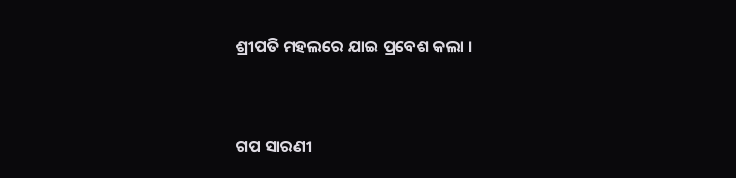ଶ୍ରୀପତି ମହଲରେ ଯାଇ ପ୍ରବେଶ କଲା ।


ଗପ ସାରଣୀ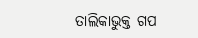ତାଲିକାଭୁକ୍ତ ଗପ